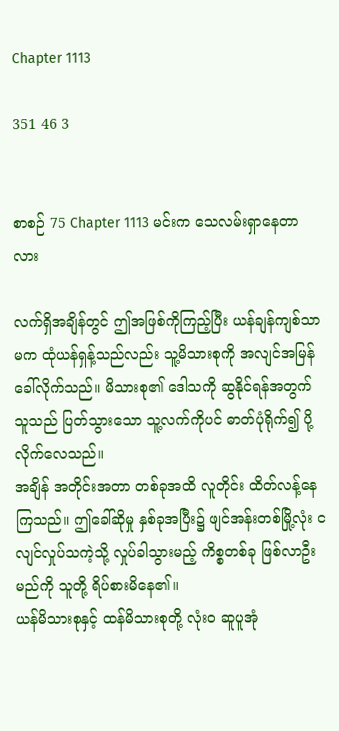Chapter 1113

351 46 3


စာစဉ် 75 Chapter 1113 မင်းက သေလမ်းရှာနေတာလား

လက်ရှိအချိန်တွင် ဤအဖြစ်ကိုကြည့်ပြီး ယန်ချန်ကျစ်သာမက ထုံယန်ရှန့်သည်လည်း သူ့မိသားစုကို အလျင်အမြန် ခေါ်လိုက်သည်။ မိသားစု၏ ဒေါသကို ဆွနိုင်ရန်အတွက် သူသည် ပြတ်သွားသော သူ့လက်ကိုပင် ဓာတ်ပုံရိုက်၍ ပို့လိုက်လေသည်။
အချိန် အတိုင်းအတာ တစ်ခုအထိ လူတိုင်း ထိတ်လန့်နေကြသည်။ ဤခေါ်ဆိုမှု နှစ်ခုအပြီး၌ ဖျင်အန်းတစ်မြို့လုံး ငလျင်လှုပ်သကဲ့သို့ လှုပ်ခါသွားမည့် ကိစ္စတစ်ခု ဖြစ်လာဦးမည်ကို သူတို့ ရိပ်စားမိနေ၏။
ယန်မိသားစုနှင့် ထန်မိသားစုတို့ လုံးဝ ဆူပူအုံ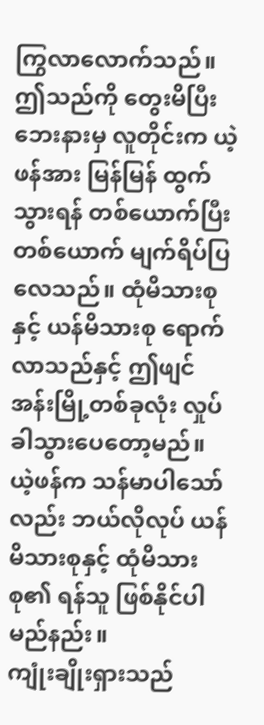ကြွလာလောက်သည်။ ဤသည်ကို တွေးမိပြီး ဘေးနားမှ လူတိုင်းက ယဲ့ဖန်အား မြန်မြန် ထွက်သွားရန် တစ်ယောက်ပြီး တစ်ယောက် မျက်ရိပ်ပြလေသည်။ ထုံမိသားစုနှင့် ယန်မိသားစု ရောက်လာသည်နှင့် ဤဖျင်အန်းမြို့တစ်ခုလုံး လှုပ်ခါသွားပေတော့မည်။
ယဲ့ဖန်က သန်မာပါသော်လည်း ဘယ်လိုလုပ် ယန်မိသားစုနှင့် ထုံမိသားစု၏ ရန်သူ ဖြစ်နိုင်ပါမည်နည်း။
ကျုံးချိုးရှားသည်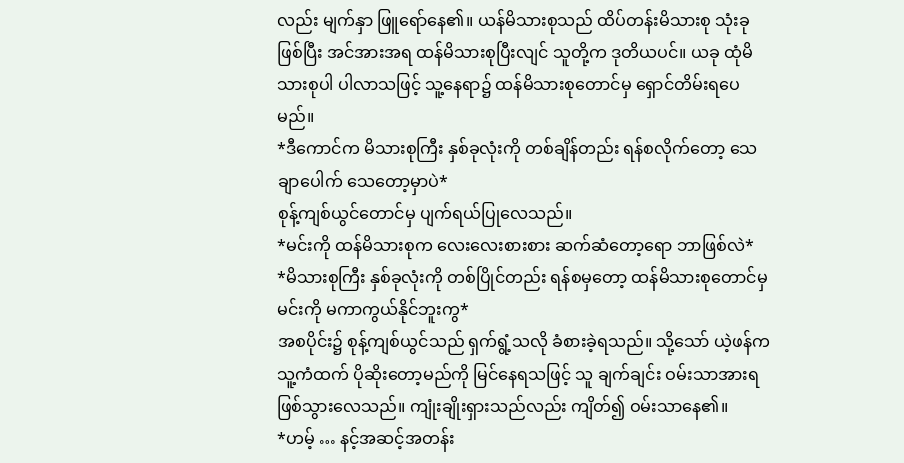လည်း မျက်နှာ ဖြူရော်နေ၏။ ယန်မိသားစုသည် ထိပ်တန်းမိသားစု သုံးခုဖြစ်ပြီး အင်အားအရ ထန်မိသားစုပြီးလျင် သူတို့က ဒုတိယပင်။ ယခု ထုံမိသားစုပါ ပါလာသဖြင့် သူ့နေရာ၌ ထန်မိသားစုတောင်မှ ရှောင်တိမ်းရပေမည်။
*ဒီကောင်က မိသားစုကြီး နှစ်ခုလုံးကို တစ်ချိန်တည်း ရန်စလိုက်တော့ သေချာပေါက် သေတော့မှာပဲ*
စုန့်ကျစ်ယွင်တောင်မှ ပျက်ရယ်ပြုလေသည်။
*မင်းကို ထန်မိသားစုက လေးလေးစားစား ဆက်ဆံတော့ရော ဘာဖြစ်လဲ*
*မိသားစုကြီး နှစ်ခုလုံးကို တစ်ပြိုင်တည်း ရန်စမှတော့ ထန်မိသားစုတောင်မှ မင်းကို မကာကွယ်နိုင်ဘူးကွ*
အစပိုင်း၌ စုန့်ကျစ်ယွင်သည် ရှက်ရွံ့သလို ခံစားခဲ့ရသည်။ သို့သော် ယဲ့ဖန်က သူ့ကံထက် ပိုဆိုးတော့မည်ကို မြင်နေရသဖြင့် သူ ချက်ချင်း ဝမ်းသာအားရ ဖြစ်သွားလေသည်။ ကျုံးချိုးရှားသည်လည်း ကျိတ်၍ ဝမ်းသာနေ၏။
*ဟမ့် … နင့်အဆင့်အတန်း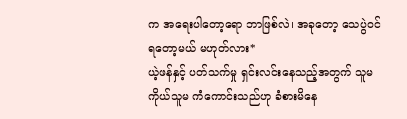က အရေးပါတော့ရော ဘာဖြစ်လဲ၊ အခုတော့ သေပွဲဝင်ရတော့မယ် မဟုတ်လား*
ယဲ့ဖန်နှင့် ပတ်သက်မှု ရှင်းလင်းနေသည့်အတွက် သူမကိုယ်သူမ ကံကောင်းသည်ဟု ခံစားမိနေ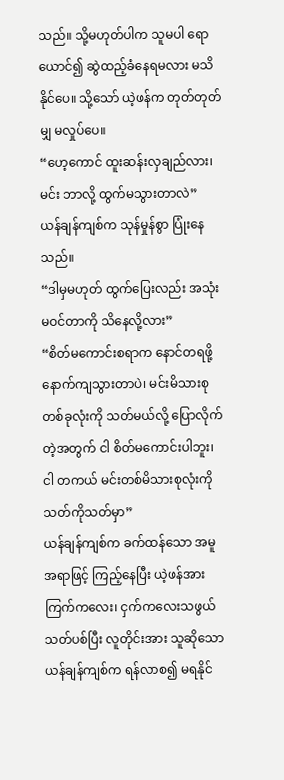သည်။ သို့မဟုတ်ပါက သူမပါ ရောယောင်၍ ဆွဲထည့်ခံနေရမလား မသိနိုင်ပေ။ သို့သော် ယဲ့ဖန်က တုတ်တုတ်မျှ မလှုပ်ပေ။
“ဟေ့ကောင် ထူးဆန်းလှချည်လား၊ မင်း ဘာလို့ ထွက်မသွားတာလဲ”
ယန်ချန်ကျစ်က သုန်မှုန်စွာ ပြုံးနေသည်။
“ဒါမှမဟုတ် ထွက်ပြေးလည်း အသုံးမဝင်တာကို သိနေလို့လား”
“စိတ်မကောင်းစရာက နောင်တရဖို့ နောက်ကျသွားတာပဲ၊ မင်းမိသားစုတစ်ခုလုံးကို သတ်မယ်လို့ ပြောလိုက်တဲ့အတွက် ငါ စိတ်မကောင်းပါဘူး၊ ငါ တကယ် မင်းတစ်မိသားစုလုံးကို သတ်ကိုသတ်မှာ”
ယန်ချန်ကျစ်က ခက်ထန်သော အမူအရာဖြင့် ကြည့်နေပြီး ယဲ့ဖန်အား ကြက်ကလေး၊ ငှက်ကလေးသဖွယ် သတ်ပစ်ပြီး လူတိုင်းအား သူဆိုသော ယန်ချန်ကျစ်က ရန်လာစ၍ မရနိုင်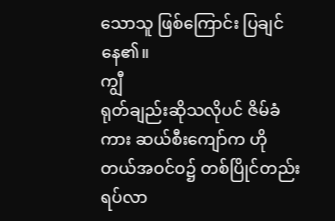သောသူ ဖြစ်ကြောင်း ပြချင်နေ၏။
ကျွီ
ရုတ်ချည်းဆိုသလိုပင် ဇိမ်ခံကား ဆယ်စီးကျော်က ဟိုတယ်အဝင်ဝ၌ တစ်ပြိုင်တည်း ရပ်လာ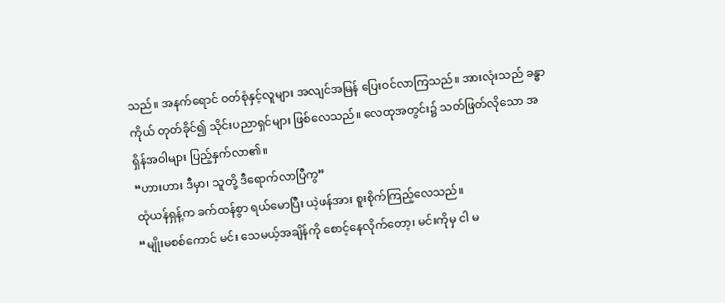သည်။ အနက်ရောင် ဝတ်စုံနှင့်လူများ အလျင်အမြန် ပြေးဝင်လာကြသည်။ အားလုံးသည် ခန္ဓာကိုယ် တုတ်ခိုင်၍ သိုင်းပညာရှင်များ ဖြစ်လေသည်။ လေထုအတွင်း၌ သတ်ဖြတ်လိုသော အရှိန်အဝါများ ပြည့်နှက်လာ၏။
“ဟားဟား ဒီမှာ၊ သူတို့ ဒီရောက်လာပြီကွ”
ထုံယန်ရှန့်က ခက်ထန်စွာ ရယ်မောပြီး ယဲ့ဖန်အား စူးစိုက်ကြည့်လေသည်။
“မျိုးမစစ်ကောင် မင်း သေမယ့်အချိန်ကို စောင့်နေလိုက်တော့၊ မင်းကိုမှ ငါ မ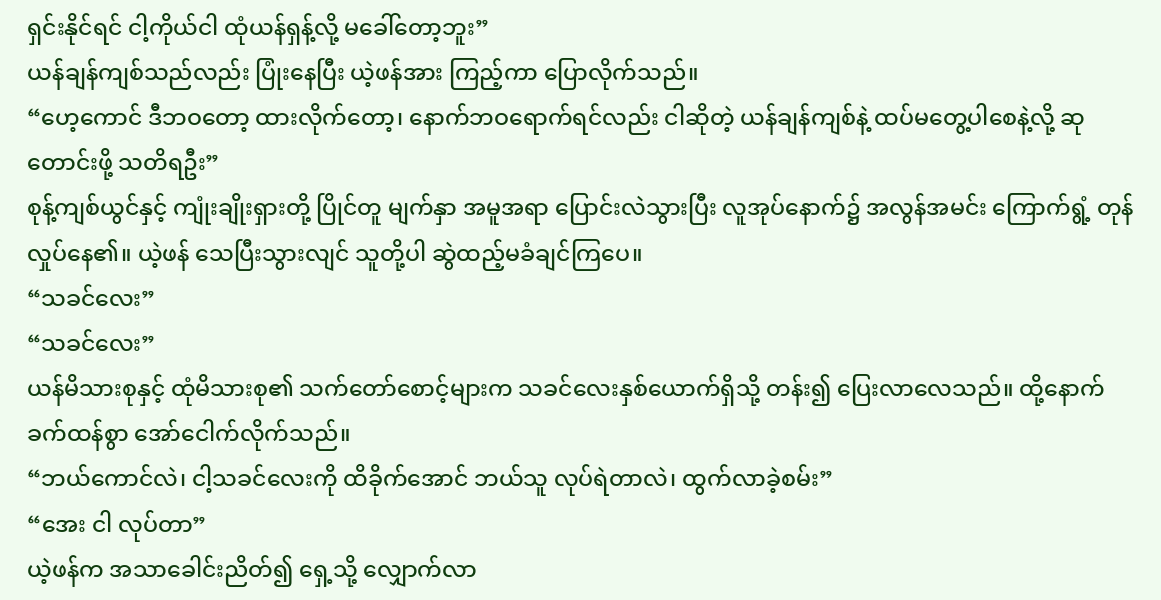ရှင်းနိုင်ရင် ငါ့ကိုယ်ငါ ထုံယန်ရှန့်လို့ မခေါ်တော့ဘူး”
ယန်ချန်ကျစ်သည်လည်း ပြုံးနေပြီး ယဲ့ဖန်အား ကြည့်ကာ ပြောလိုက်သည်။
“ဟေ့ကောင် ဒီဘဝတော့ ထားလိုက်တော့၊ နောက်ဘဝရောက်ရင်လည်း ငါဆိုတဲ့ ယန်ချန်ကျစ်နဲ့ ထပ်မတွေ့ပါစေနဲ့လို့ ဆုတောင်းဖို့ သတိရဦး”
စုန့်ကျစ်ယွင်နှင့် ကျုံးချိုးရှားတို့ ပြိုင်တူ မျက်နှာ အမူအရာ ပြောင်းလဲသွားပြီး လူအုပ်နောက်၌ အလွန်အမင်း ကြောက်ရွံ့ တုန်လှုပ်နေ၏။ ယဲ့ဖန် သေပြီးသွားလျင် သူတို့ပါ ဆွဲထည့်မခံချင်ကြပေ။
“သခင်လေး”
“သခင်လေး”
ယန်မိသားစုနှင့် ထုံမိသားစု၏ သက်တော်စောင့်များက သခင်လေးနှစ်ယောက်ရှိသို့ တန်း၍ ပြေးလာလေသည်။ ထို့‌နောက် ခက်ထန်စွာ အော်ငေါက်လိုက်သည်။
“ဘယ်ကောင်လဲ၊ ငါ့သခင်လေးကို ထိခိုက်အောင် ဘယ်သူ လုပ်ရဲတာလဲ၊ ထွက်လာခဲ့စမ်း”
“အေး ငါ လုပ်တာ”
ယဲ့ဖန်က အသာခေါင်းညိတ်၍ ရှေ့သို့ လျှောက်လာ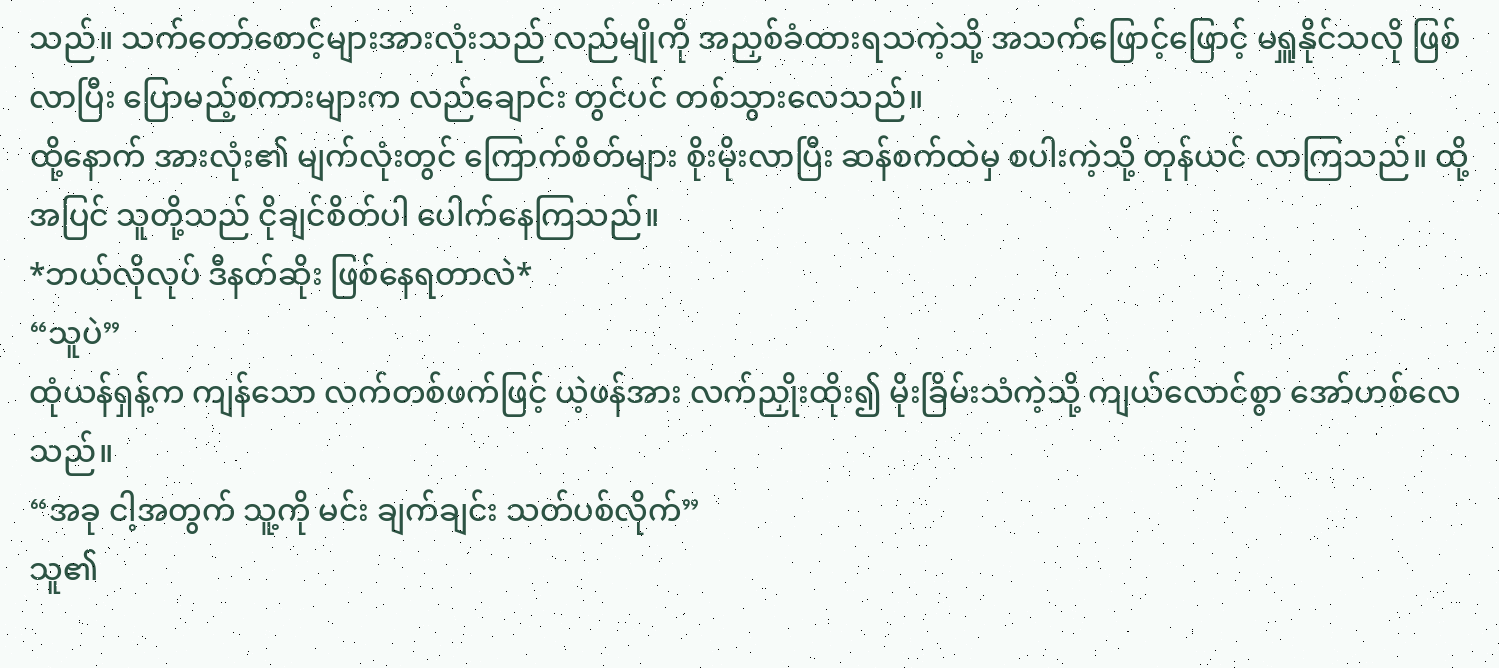သည်။ သက်တော်စောင့်များအားလုံးသည် လည်မျိုကို အညှစ်ခံထားရသကဲ့သို့ အသက်ဖြောင့်ဖြောင့် မရှူနိုင်သလို ဖြစ်လာပြီး ပြောမည့်စကားများက လည်ချောင်း တွင်ပင် တစ်သွားလေသည်။
ထို့နောက် အားလုံး၏ မျက်လုံးတွင် ကြောက်စိတ်များ စိုးမိုးလာပြီး ဆန်စက်ထဲမှ စပါးကဲ့သို့ တုန်ယင် လာကြသည်။ ထို့အပြင် သူတို့သည် ငိုချင်စိတ်ပါ ပေါက်နေကြသည်။
*ဘယ်လိုလုပ် ဒီနတ်ဆိုး ဖြစ်နေရတာလဲ*
“သူပဲ”
ထုံယန်ရှန့်က ကျန်သော လက်တစ်ဖက်ဖြင့် ယဲ့ဖန်အား လက်ညှိုးထိုး၍ မိုးခြိမ်းသံကဲ့သို့ ကျယ်လောင်စွာ အော်ဟစ်လေသည်။
“အခု ငါ့အတွက် သူ့ကို မင်း ချက်ချင်း သတ်ပစ်လိုက်”
သူ၏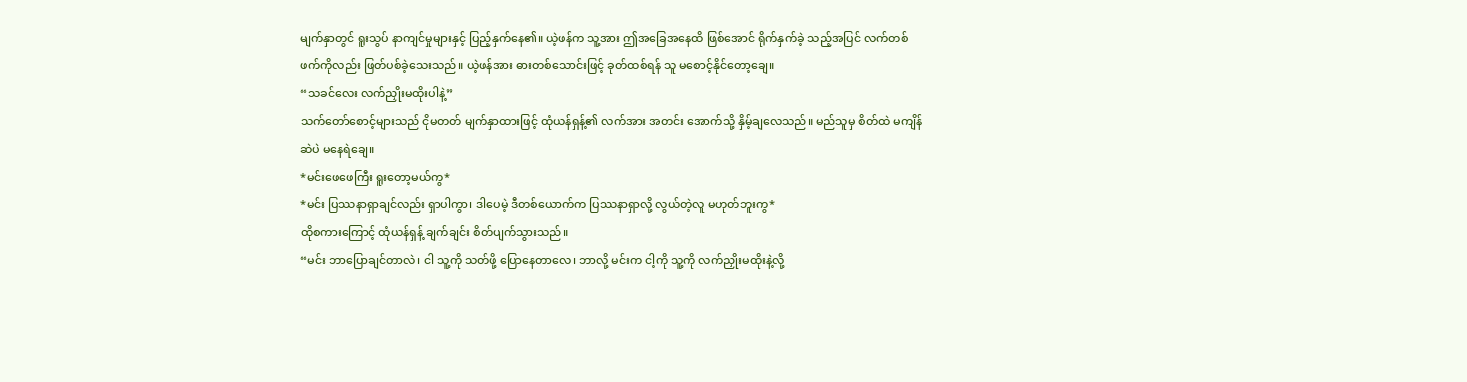မျက်နှာတွင် ရူးသွပ် နာကျင်မှုများနှင့် ပြည့်နှက်နေ၏။ ယဲ့ဖန်က သူ့အား ဤအခြေအနေထိ ဖြစ်အောင် ရိုက်နှက်ခဲ့ သည့်အပြင် လက်တစ်ဖက်ကိုလည်း ဖြတ်ပစ်ခဲ့သေးသည်။ ယဲ့ဖန်အား ဓားတစ်သောင်းဖြင့် ခုတ်ထစ်ရန် သူ မစောင့်နိုင်တော့ချေ။
“သခင်လေး လက်ညှိုးမထိုးပါနဲ့”
သက်တော်စောင့်များသည် ငိုမတတ် မျက်နှာထားဖြင့် ထုံယန်ရှန့်၏ လက်အား အတင်း အောက်သို့ နှိမ့်ချလေသည်။ မည်သူမှ စိတ်ထဲ မကျိန်ဆဲပဲ မနေရဲချေ။
*မင်းဖေဖေကြီး ရူးတော့မယ်ကွ*
*မင်း ပြဿနာရှာချင်လည်း ရှာပါကွာ၊ ဒါပေမဲ့ ဒီတစ်ယောက်က ပြဿနာရှာလို့ လွယ်တဲ့လူ မဟုတ်ဘူးကွ*
ထိုစကားကြောင့် ထုံယန်ရှန့် ချက်ချင်း စိတ်ပျက်သွားသည်။
“မင်း ဘာပြောချင်တာလဲ၊ ငါ သူ့ကို သတ်ဖို့ ပြောနေတာလေ၊ ဘာလို့ မင်းက ငါ့ကို သူ့ကို လက်ညှိုးမထိုးနဲ့လို့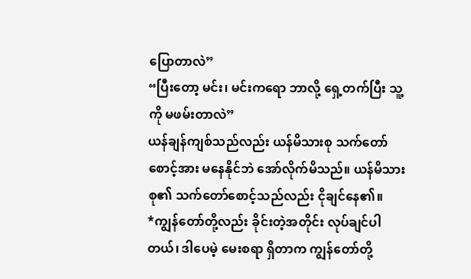ပြောတာလဲ”
“ပြီးတော့ မင်း၊ မင်းကရော ဘာလို့ ရှေ့တက်ပြီး သူ့ကို မဖမ်းတာလဲ”
ယန်ချန်ကျစ်သည်လည်း ယန်မိသားစု သက်တော်စောင့်အား မနေနိုင်ဘဲ အော်လိုက်မိသည်။ ယန်မိသားစု၏ သက်တော်စောင့်သည်လည်း ငိုချင်နေ၏။
*ကျွန်တော်တို့လည်း ခိုင်းတဲ့အတိုင်း လုပ်ချင်ပါတယ်၊ ဒါပေမဲ့ မေးစရာ ရှိတာက ကျွန်တော်တို့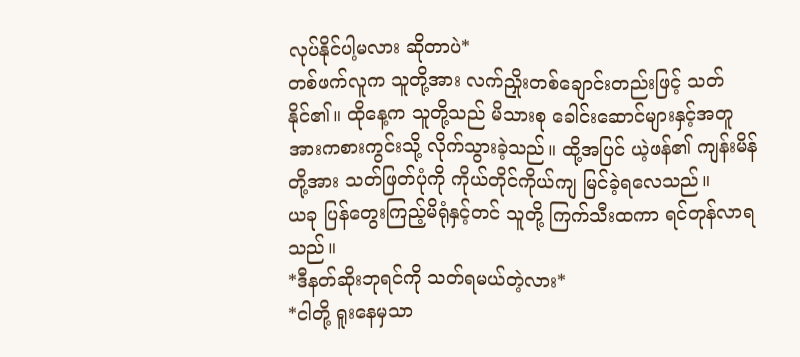လုပ်နိုင်ပါ့မလား ဆိုတာပဲ*
တစ်ဖက်လူက သူတို့အား လက်ညှိုးတစ်ချောင်းတည်းဖြင့် သတ်နိုင်၏။ ထိုနေ့က သူတို့သည် မိသားစု ခေါင်းဆောင်များနှင့်အတူ အားကစားကွင်းသို့ လိုက်သွားခဲ့သည်။ ထို့အပြင် ယဲ့ဖန်၏ ကျန်းမိန်တို့အား သတ်ဖြတ်ပုံကို ကိုယ်တိုင်ကိုယ်ကျ မြင်ခဲ့ရလေသည်။
ယခု ပြန်တွေးကြည့်မိရုံနှင့်တင် သူတို့ ကြက်သီးထကာ ရင်တုန်လာရသည်။
*ဒီနတ်ဆိုးဘုရင်ကို သတ်ရမယ်တဲ့လား*
*ငါတို့ ရူးနေမှသာ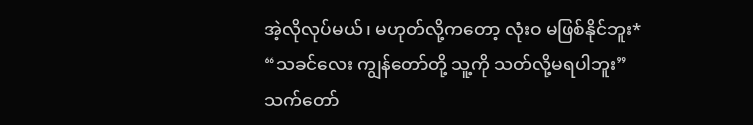အဲ့လိုလုပ်မယ်၊ မဟုတ်လို့ကတော့ လုံးဝ မဖြစ်နိုင်ဘူး*
“သခင်လေး ကျွန်တော်တို့ သူ့ကို သတ်လို့မရပါဘူး”
သက်တော်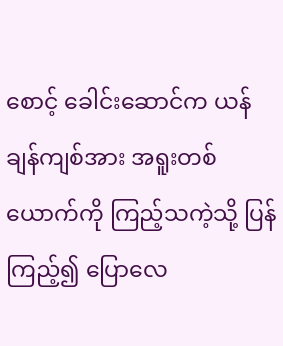စောင့် ခေါင်းဆောင်က ယန်ချန်ကျစ်အား အရူးတစ်ယောက်ကို ကြည့်သကဲ့သို့ ပြန်ကြည့်၍ ပြောလေ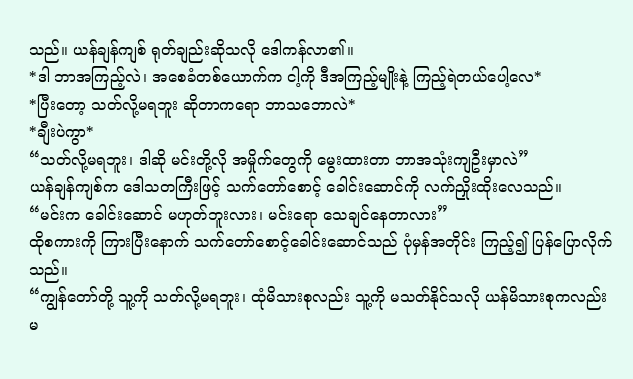သည်။ ယန်ချန်ကျစ် ရုတ်ချည်းဆိုသလို ဒေါကန်လာ၏။
*ဒါ ဘာအကြည့်လဲ၊ အစေခံတစ်ယောက်က ငါ့ကို ဒီအကြည့်မျိုးနဲ့ ကြည့်ရဲတယ်ပေါ့လေ*
*ပြီးတော့ သတ်လို့မရဘူး ဆိုတာကရော ဘာသဘောလဲ*
*ချီးပဲကွာ*
“သတ်လို့မရဘူး၊ ဒါဆို မင်းတို့လို အမှိုက်တွေကို မွေးထားတာ ဘာအသုံးကျဦးမှာလဲ”
ယန်ချန်ကျစ်က ဒေါသတကြီးဖြင့် သက်တော်စောင့် ခေါင်းဆောင်ကို လက်ညှိုးထိုးလေသည်။
“မင်းက ခေါင်းဆောင် မဟုတ်ဘူးလား၊ မင်းရော သေချင်နေတာလား”
ထိုစကားကို ကြားပြီးနောက် သက်တော်စောင့်ခေါင်းဆောင်သည် ပုံမှန်အတိုင်း ကြည့်၍ ပြန်ပြောလိုက်သည်။
“ကျွန်တော်တို့ သူ့ကို သတ်လို့မရဘူး၊ ထုံမိသားစုလည်း သူ့ကို မသတ်နိုင်သလို ယန်မိသားစုကလည်း မ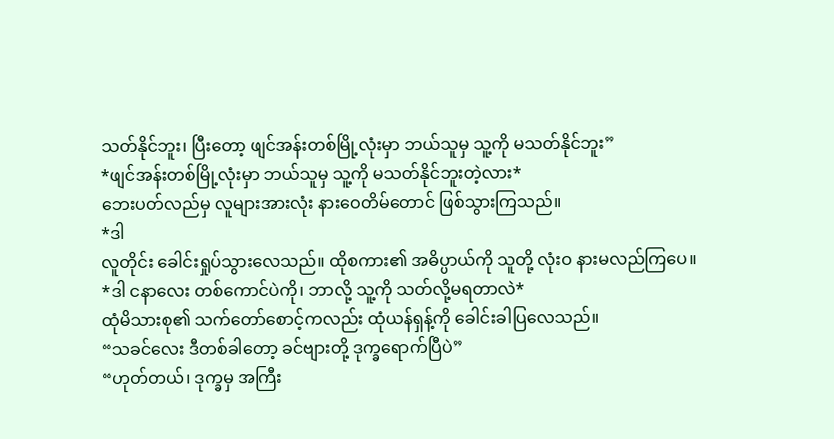သတ်နိုင်ဘူး၊ ပြီးတော့ ဖျင်အန်းတစ်မြို့လုံးမှာ ဘယ်သူမှ သူ့ကို မသတ်နိုင်ဘူး”
*ဖျင်အန်းတစ်မြို့လုံးမှာ ဘယ်သူမှ သူ့ကို မသတ်နိုင်ဘူးတဲ့လား*
ဘေးပတ်လည်မှ လူများအားလုံး နားဝေတိမ်တောင် ဖြစ်သွားကြသည်။
*ဒါ
လူတိုင်း ခေါင်းရှုပ်သွားလေသည်။ ထိုစကား၏ အဓိပ္ပာယ်ကို သူတို့ လုံးဝ နားမလည်ကြပေ။
*ဒါ ငနာလေး တစ်ကောင်ပဲကို၊ ဘာလို့ သူ့ကို သတ်လို့မရတာလဲ*
ထုံမိသားစု၏ သက်တော်စောင့်ကလည်း ထုံယန်ရှန့်ကို ခေါင်းခါပြလေသည်။
“သခင်လေး ဒီတစ်ခါတော့ ခင်ဗျားတို့ ဒုက္ခရောက်ပြီပဲ”
“ဟုတ်တယ်၊ ဒုက္ခမှ အကြီး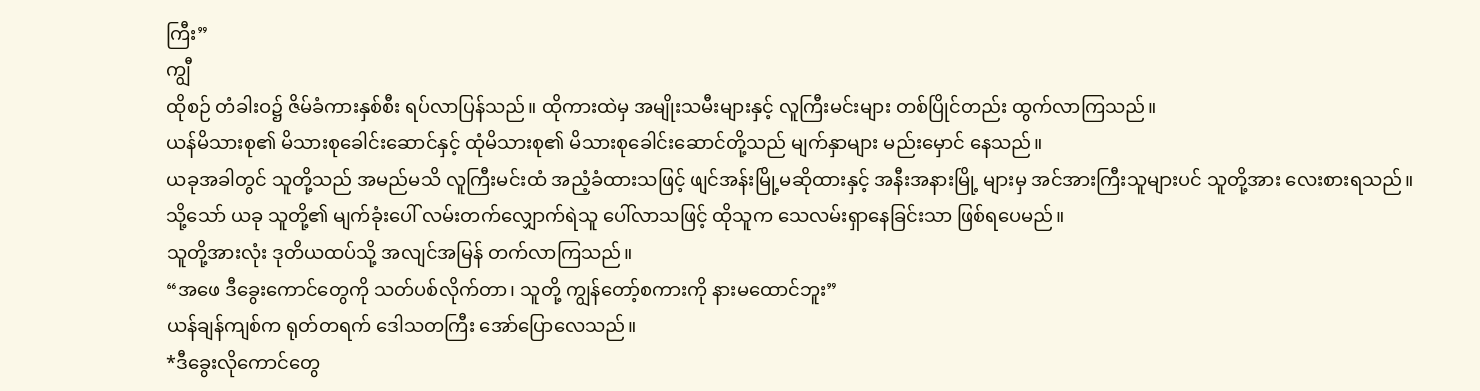ကြီး”
ကျွီ
ထိုစဉ် တံခါးဝ၌ ဇိမ်ခံကားနှစ်စီး ရပ်လာပြန်သည်။ ထိုကားထဲမှ အမျိုးသမီးများနှင့် လူကြီးမင်းများ တစ်ပြိုင်တည်း ထွက်လာကြသည်။
ယန်မိသားစု၏ မိသားစုခေါင်းဆောင်နှင့် ထုံမိသားစု၏ မိသားစုခေါင်းဆောင်တို့သည် မျက်နှာများ မည်းမှောင် နေသည်။
ယခုအခါတွင် သူတို့သည် အမည်မသိ လူကြီးမင်းထံ အညံ့ခံထားသဖြင့် ဖျင်အန်းမြို့မဆိုထားနှင့် အနီးအနားမြို့ များမှ အင်အားကြီးသူများပင် သူတို့အား လေးစားရသည်။
သို့သော် ယခု သူတို့၏ မျက်ခုံးပေါ် လမ်းတက်လျှောက်ရဲသူ ပေါ်လာသဖြင့် ထိုသူက သေလမ်းရှာနေခြင်းသာ ဖြစ်ရပေမည်။
သူတို့အားလုံး ဒုတိယထပ်သို့ အလျင်အမြန် တက်လာကြသည်။
“အဖေ ဒီခွေးကောင်တွေကို သတ်ပစ်လိုက်တာ၊ သူတို့ ကျွန်တော့်စကားကို နားမထောင်ဘူး”
ယန်ချန်ကျစ်က ရုတ်တရက် ဒေါသတကြီး အော်ပြောလေသည်။
*ဒီခွေးလိုကောင်တွေ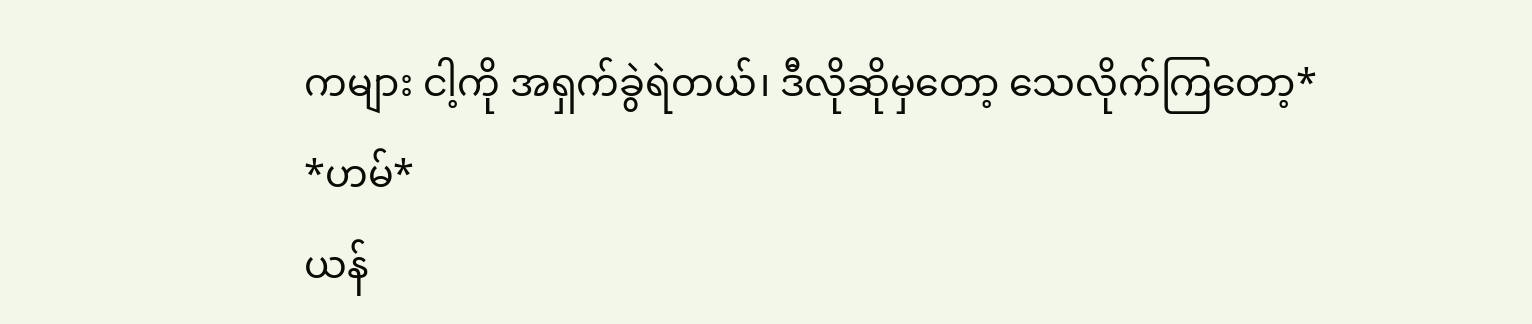ကများ ငါ့ကို အရှက်ခွဲရဲတယ်၊ ဒီလိုဆိုမှတော့ သေလိုက်ကြတော့*
*ဟမ်*
ယန်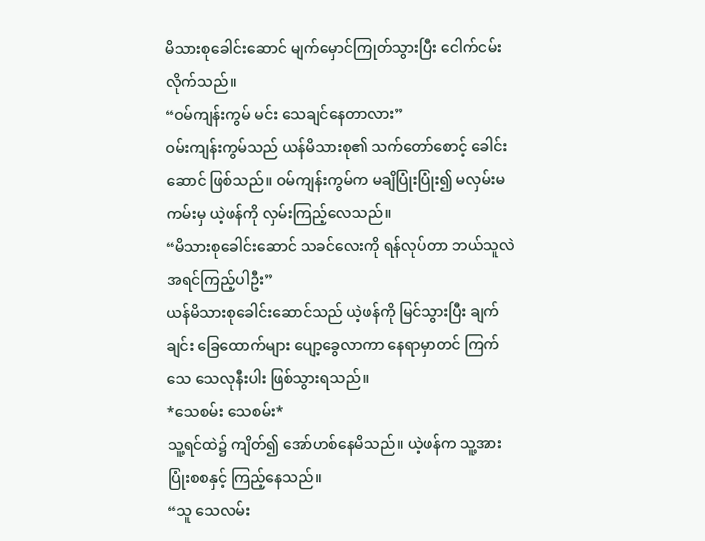မိသားစုခေါင်းဆောင် မျက်မှောင်ကြုတ်သွားပြီး ငေါက်ငမ်းလိုက်သည်။
“ဝမ်ကျန်းကွမ် မင်း သေချင်နေတာလား”
ဝမ်းကျန်းကွမ်သည် ယန်မိသားစု၏ သက်တော်စောင့် ခေါင်းဆောင် ဖြစ်သည်။ ဝမ်ကျန်းကွမ်က မချိပြုံးပြုံး၍ မလှမ်းမကမ်းမှ ယဲ့ဖန်ကို လှမ်းကြည့်လေသည်။
“မိသားစုခေါင်းဆောင် သခင်လေးကို ရန်လုပ်တာ ဘယ်သူလဲ အရင်ကြည့်ပါဦး”
ယန်မိသားစုခေါင်းဆောင်သည် ယဲ့ဖန်ကို မြင်သွားပြီး ချက်ချင်း ခြေထောက်များ ပျော့ခွေလာကာ နေရာမှာတင် ကြက်သေ သေလုနီးပါး ဖြစ်သွားရသည်။
*သေစမ်း သေစမ်း*
သူ့ရင်ထဲ၌ ကျိတ်၍ အော်ဟစ်နေမိသည်။ ယဲ့ဖန်က သူ့အား ပြုံးစစနှင့် ကြည့်နေသည်။
“သူ သေလမ်း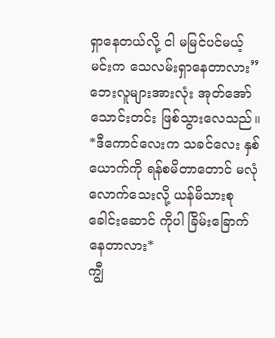ရှာနေတယ်လို့ ငါ မမြင်ပင်မယ့် မင်းက သေလမ်းရှာနေတာလား”
ဘေးလူများအားလုံး အုတ်အော်သောင်းတင်း ဖြစ်သွားလေသည်။
*ဒီကောင်လေးက သခင်လေး နှစ်ယောက်ကို ရန်စမိတာတောင် မလုံလောက်သေးလို့ ယန်မိသားစု ခေါင်းဆောင် ကိုပါ ခြိမ်းခြောက်နေတာလား*
ကျွီ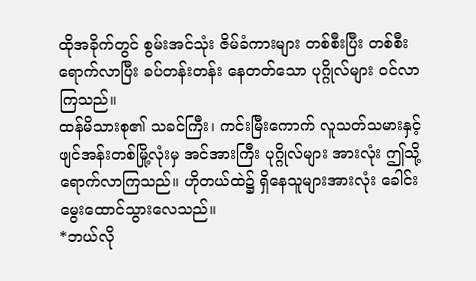ထိုအခိုက်တွင် စွမ်းအင်သုံး ဇိမ်ခံကားများ တစ်စီးပြီး တစ်စီး ရောက်လာပြီး ခပ်တန်းတန်း နေတတ်သော ပုဂ္ဂိုလ်များ ဝင်လာကြသည်။
ထန်မိသားစု၏ သခင်ကြီး၊ ကင်းမြီးကောက် လူသတ်သမားနှင့် ဖျင်အန်းတစ်မြို့လုံးမှ အင်အားကြီး ပုဂ္ဂိုလ်များ အားလုံး ဤသို့ ရောက်လာကြသည်။ ဟိုတယ်ထဲ၌ ရှိနေသူများအားလုံး ခေါင်းမွေးထောင်သွားလေသည်။
*ဘယ်လို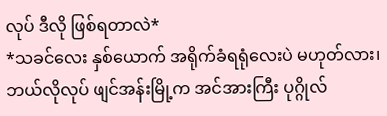လုပ် ဒီလို ဖြစ်ရတာလဲ*
*သခင်လေး နှစ်ယောက် အရိုက်ခံရရုံလေးပဲ မဟုတ်လား၊ ဘယ်လိုလုပ် ဖျင်အန်းမြို့က အင်အားကြီး ပုဂ္ဂိုလ်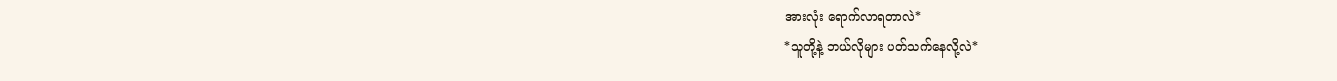အားလုံး ရောက်လာရတာလဲ*
*သူတို့နဲ့ ဘယ်လိုများ ပတ်သက်နေလို့လဲ*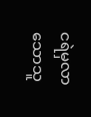ငရဲမှလာသောသူ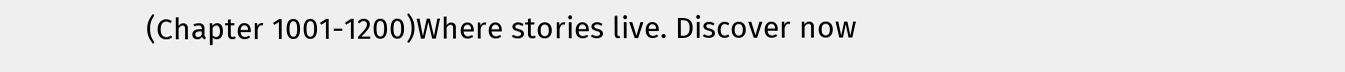(Chapter 1001-1200)Where stories live. Discover now